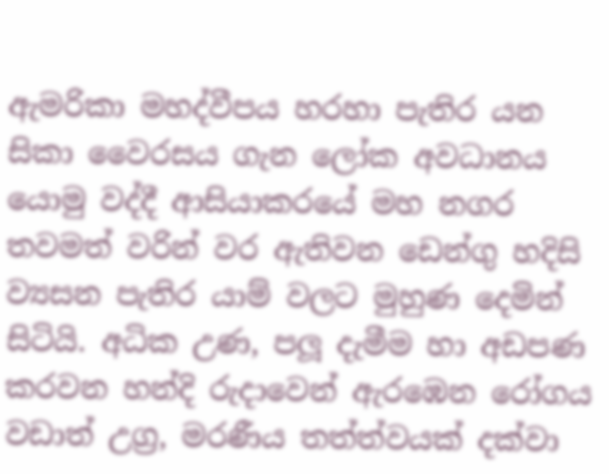ඇමරිකා මහද්වීපය හරහා පැතිර යන සිකා වෛරසය ගැන ලෝක අවධානය යොමු වද්දී ආසියාකරයේ මහ නගර තවමත් වරින් වර ඇතිවන ඩෙන්ගු හදිසි ව්‍යසන පැතිර යාම් වලට මුහුණ දෙමින් සිටියි. අධික උණ, පලූ දැමීම හා අඩපණ කරවන හන්දි රුදාවෙන් ඇරඹෙන රෝගය වඩාත් උග්‍ර, මරණීය තත්ත්වයක් දක්වා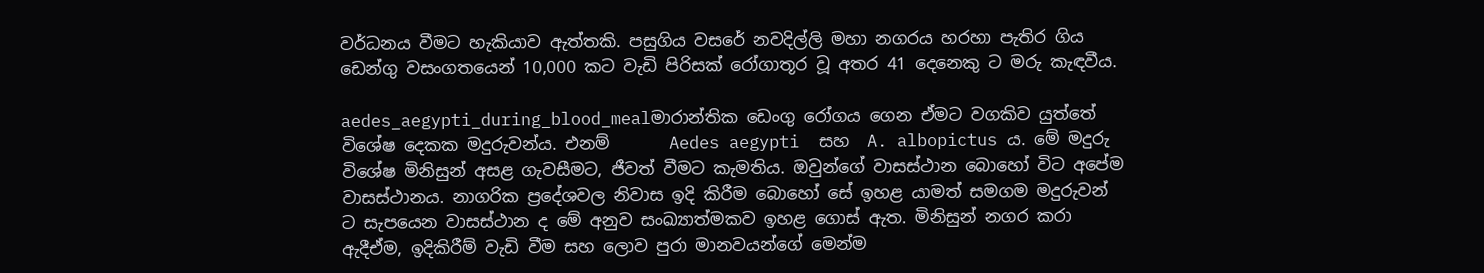වර්ධනය වීමට හැකියාව ඇත්තකි. පසුගිය වසරේ නවදිල්ලි මහා නගරය හරහා පැතිර ගිය ඩෙන්ගු වසංගතයෙන් 10,000 කට වැඩි පිරිසක් රෝගාතූර වූ අතර 41 දෙනෙකු ට මරු කැඳවීය.

aedes_aegypti_during_blood_mealමාරාන්තික ඩෙංගු රෝගය ගෙන ඒමට වගකිව යුත්තේ විශේෂ දෙකක මදුරුවන්ය. එනම්       Aedes aegypti  සහ  A. albopictus ය. මේ මදුරු විශේෂ මිනිසුන් අසළ ගැවසීමට, ජීවත් වීමට කැමතිය. ඔවුන්ගේ වාසස්ථාන බොහෝ විට අපේම වාසස්ථානය. නාගරික ප්‍රදේශවල නිවාස ඉදි කිරීම බොහෝ සේ ඉහළ යාමත් සමගම මදුරුවන් ට සැපයෙන වාසස්ථාන ද මේ අනුව සංඛ්‍යාත්මකව ඉහළ ගොස් ඇත. මිනිසුන් නගර කරා ඇදීඒම, ඉදිකිරීම් වැඩි වීම සහ ලොව පුරා මානවයන්ගේ මෙන්ම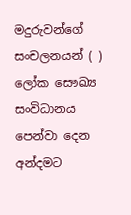මදුරුවන්ගේ සංචලනයන් ( ) ලෝක සෞඛ්‍ය සංවිධානය පෙන්වා දෙන අන්දමට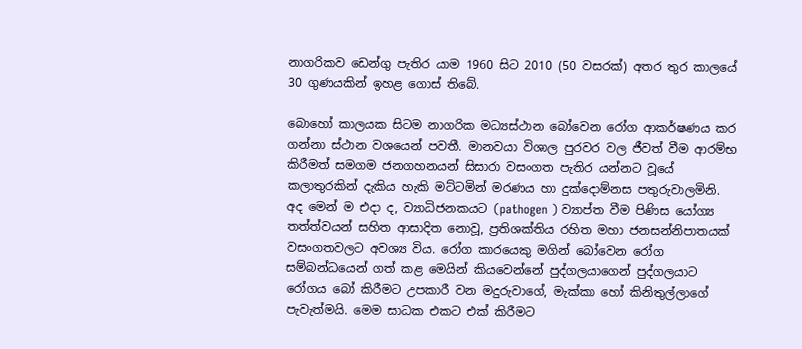නාගරිකව ඩෙන්ගු පැතිර යාම 1960 සිට 2010 (50 වසරක්) අතර තුර කාලයේ 30 ගුණයකින් ඉහළ ගොස් තිබේ.

බොහෝ කාලයක සිටම නාගරික මධ්‍යස්ථාන බෝවෙන රෝග ආකර්ෂණය කර ගන්නා ස්ථාන වශයෙන් පවතී. මානවයා විශාල පුරවර වල ජීවත් වීම ආරම්භ කිරීමත් සමගම ජනගහනයන් සිසාරා වසංගත පැතිර යන්නට වූයේ කලාතුරකින් දැකිය හැකි මට්ටමින් මරණය හා දුක්දොම්නස පතුරුවාලමිනි. අද මෙන් ම එදා ද, ව්‍යාධිජනකයට (pathogen ) ව්‍යාප්ත වීම පිණිස යෝග්‍ය තත්ත්වයන් සහිත ආසාදිත නොවූ, ප්‍රතිශක්තිය රහිත මහා ජනසන්නිපාතයක් වසංගතවලට අවශ්‍ය විය. රෝග කාරයෙකු මගින් බෝවෙන රෝග සම්බන්ධයෙන් ගත් කළ මෙයින් කියවෙන්නේ පුද්ගලයාගෙන් පුද්ගලයාට රෝගය බෝ කිරීමට උපකාරී වන මදුරුවාගේ, මැක්කා හෝ කිනිතුල්ලාගේ පැවැත්මයි. මෙම සාධක එකට එක් කිරීමට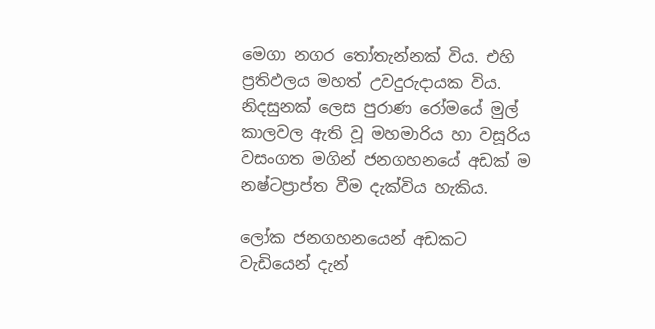මෙගා නගර තෝතැන්නක් විය. එහි ප්‍රතිඵලය මහත් උවදුරුදායක විය. නිදසුනක් ලෙස පුරාණ රෝමයේ මුල් කාලවල ඇති වූ මහමාරිය හා වසූරිය වසංගත මගින් ජනගහනයේ අඩක් ම නෂ්ටප්‍රාප්ත වීම දැක්විය හැකිය.

ලෝක ජනගහනයෙන් අඩකට වැඩියෙන් දැන්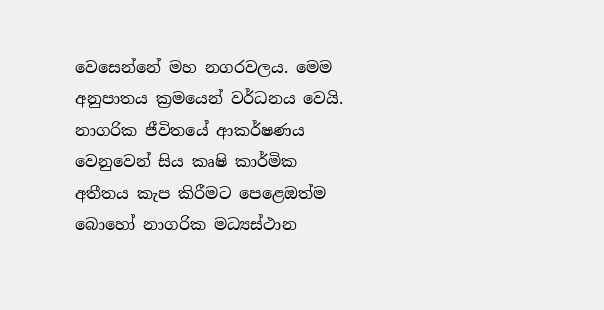වෙසෙන්නේ මහ නගරවලය. මෙම අනුපාතය ක්‍රමයෙන් වර්ධනය වෙයි. නාගරික ජීවිතයේ ආකර්ෂණය වෙනුවෙන් සිය කෘෂි කාර්මික අතීතය කැප කිරීමට පෙළෙඔත්ම බොහෝ නාගරික මධ්‍යස්ථාන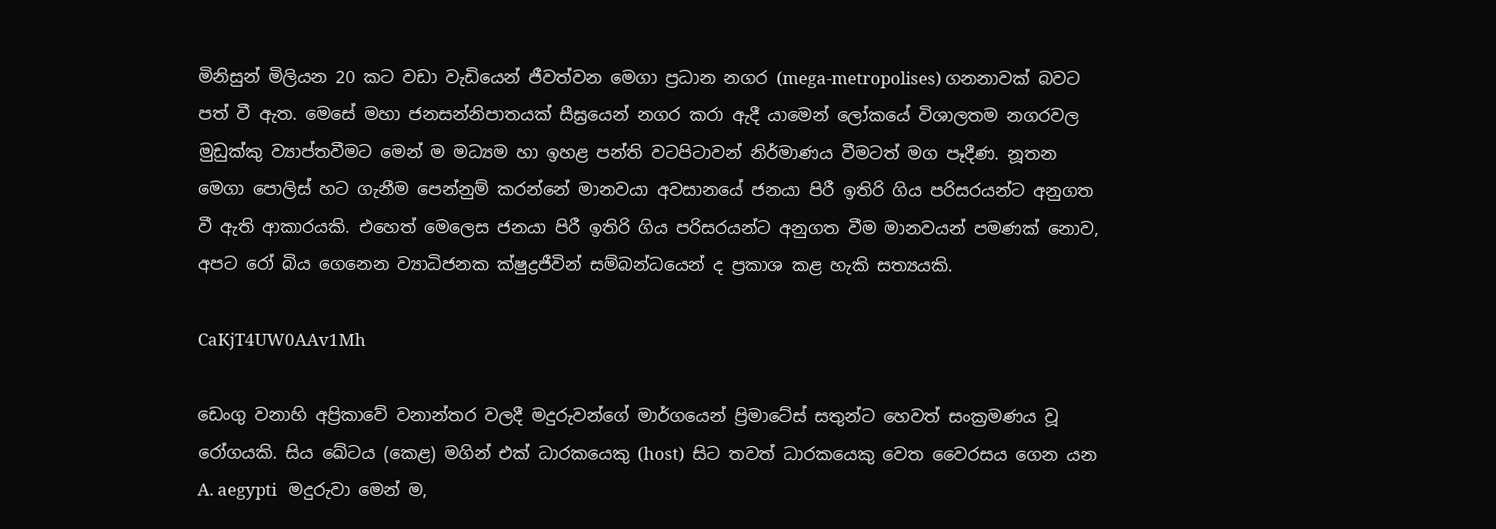මිනිසුන් මිලියන 20 කට වඩා වැඩියෙන් ජීවත්වන මෙගා ප්‍රධාන නගර (mega-metropolises) ගනනාවක් බවට පත් වී ඇත. මෙසේ මහා ජනසන්නිපාතයක් සීඝ්‍රයෙන් නගර කරා ඇදී යාමෙන් ලෝකයේ විශාලතම නගරවල මුඩුක්කු ව්‍යාප්තවීමට මෙන් ම මධ්‍යම හා ඉහළ පන්ති වටපිටාවන් නිර්මාණය වීමටත් මග පෑදීණ. නූතන මෙගා පොලිස් හට ගැනීම පෙන්නුම් කරන්නේ මානවයා අවසානයේ ජනයා පිරී ඉතිරි ගිය පරිසරයන්ට අනුගත වී ඇති ආකාරයකි. එහෙත් මෙලෙස ජනයා පිරී ඉතිරි ගිය පරිසරයන්ට අනුගත වීම මානවයන් පමණක් නොව, අපට රෝ බිය ගෙනෙන ව්‍යාධිජනක ක්ෂුද්‍රජීවින් සම්බන්ධයෙන් ද ප්‍රකාශ කළ හැකි සත්‍යයකි.

CaKjT4UW0AAv1Mh

ඩෙංගු වනාහි අප්‍රිකාවේ වනාන්තර වලදී මදුරුවන්ගේ මාර්ගයෙන් ප්‍රිමාටේස් සතුන්ට හෙවත් සංක්‍රමණය වූ රෝගයකි. සිය ඛේටය (කෙළ) මගින් එක් ධාරකයෙකු (host)  සිට තවත් ධාරකයෙකු වෙත වෛරසය ගෙන යන A. aegypti   මදුරුවා මෙන් ම,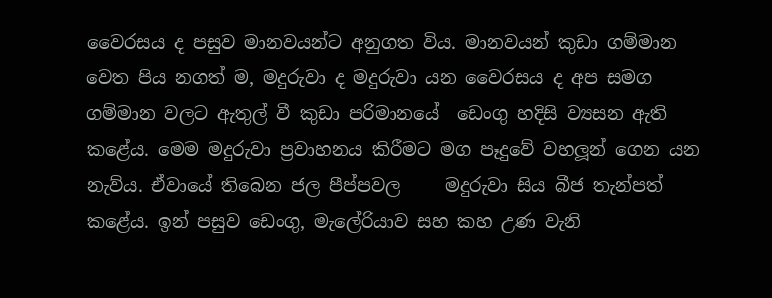වෛරසය ද පසුව මානවයන්ට අනුගත විය. මානවයන් කුඩා ගම්මාන වෙත පිය නගත් ම, මදුරුවා ද මදුරුවා යන වෛරසය ද අප සමග ගම්මාන වලට ඇතුල් වී කුඩා පරිමානයේ  ඩෙංගු හදිසි ව්‍යසන ඇති කළේය. මෙම මදුරුවා ප්‍රවාහනය කිරීමට මග පෑදුවේ වහලූන් ගෙන යන නැව්ය. ඒවායේ තිබෙන ජල පීප්පවල     මදුරුවා සිය බීජ තැන්පත් කළේය. ඉන් පසුව ඩෙංගු, මැලේරියාව සහ කහ උණ වැනි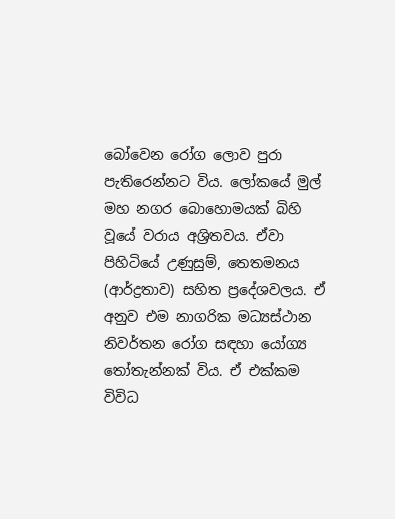බෝවෙන රෝග ලොව පුරා පැතිරෙන්නට විය. ලෝකයේ මුල් මහ නගර බොහොමයක් බිහි වූයේ වරාය අශ්‍රිතවය. ඒවා පිහිටියේ උණුසුම්, තෙතමනය (ආර්ද්‍රතාව) සහිත ප්‍රදේශවලය. ඒ අනුව එම නාගරික මධ්‍යස්ථාන නිවර්තන රෝග සඳහා යෝග්‍ය තෝතැන්නක් විය. ඒ එක්කම විවිධ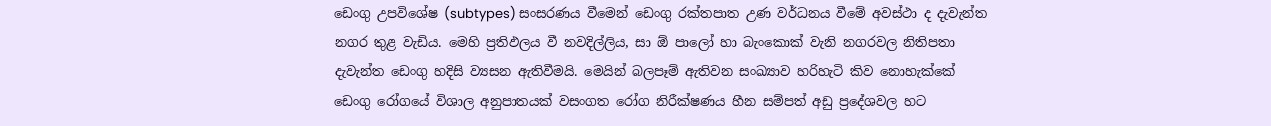ඩෙංගු උපවිශේෂ (subtypes) සංසරණය වීමෙන් ඩෙංගු රක්තපාත උණ වර්ධනය වීමේ අවස්ථා ද දැවැන්ත නගර තුළ වැඩිය. මෙහි ප්‍රතිඵලය වී නවදිල්ලිය, සා ඕ පාලෝ හා බැංකොක් වැනි නගරවල නිතිපතා දැවැන්ත ඩෙංගු හදිසි ව්‍යසන ඇතිවීමයි. මෙයින් බලපෑම් ඇතිවන සංඛ්‍යාව හරිහැටි කිව නොහැක්කේ ඩෙංගු රෝගයේ විශාල අනුපාතයක් වසංගත රෝග නිරීක්ෂණය හීන සම්පත් අඩු ප්‍රදේශවල හට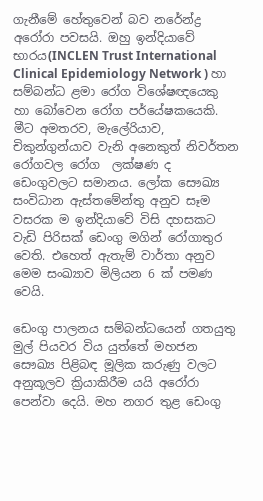ගැනීමේ හේතුවෙන් බව නරේන්ද්‍ර අරෝරා පවසයි. ඔහු ඉන්දියාවේ    භාරය(INCLEN Trust International Clinical Epidemiology Network ) හා සම්බන්ධ ළමා රෝග විශේෂඥයෙකු හා බෝවෙන රෝග පර්යේෂකයෙකි. මීට අමතරව, මැලේරියාව, චිකුන්ගුන්යාව වැනි අනෙකුත් නිවර්තන රෝගවල රෝග  ලක්ෂණ ද ඩෙංගුවලට සමානය. ලෝක සෞඛ්‍ය සංවිධාන ඇස්තමේන්තු අනුව සෑම වසරක ම ඉන්දියාවේ විසි දහසකට වැඩි පිරිසක් ඩෙංගු මගින් රෝගාතුර වෙති. එහෙත් ඇතැම් වාර්තා අනුව මෙම සංඛ්‍යාව මිලියන 6 ක් පමණ වෙයි.

ඩෙංගු පාලනය සම්බන්ධයෙන් ගතයුතු මුල් පියවර විය යුත්තේ මහජන සෞඛ්‍ය පිළිබඳ මූලික කරුණු වලට අනුකූලව ක්‍රියාකිරීම යයි අරෝරා පෙන්වා දෙයි. මහ නගර තුළ ඩෙංගු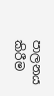පාලනය කිරීම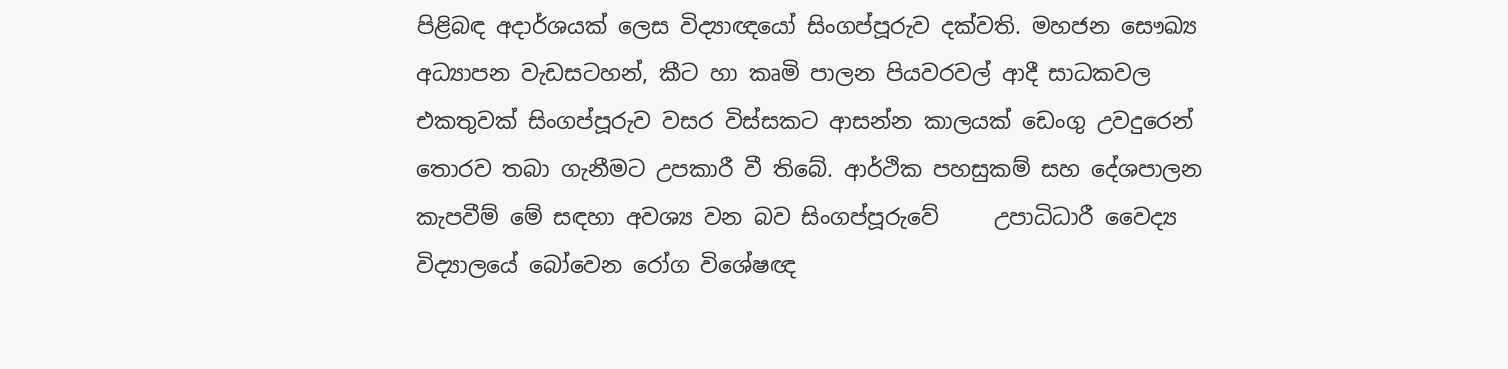පිළිබඳ අදාර්ශයක් ලෙස විද්‍යාඥයෝ සිංගප්පූරුව දක්වති. මහජන සෞඛ්‍ය අධ්‍යාපන වැඩසටහන්, කීට හා කෘමි පාලන පියවරවල් ආදී සාධකවල එකතුවක් සිංගප්පූරුව වසර විස්සකට ආසන්න කාලයක් ඩෙංගු උවදුරෙන් තොරව තබා ගැනීමට උපකාරී වී තිබේ. ආර්ථික පහසුකම් සහ දේශපාලන කැපවීම් මේ සඳහා අවශ්‍ය වන බව සිංගප්පූරුවේ     උපාධිධාරී වෛද්‍ය විද්‍යාලයේ බෝවෙන රෝග විශේෂඥ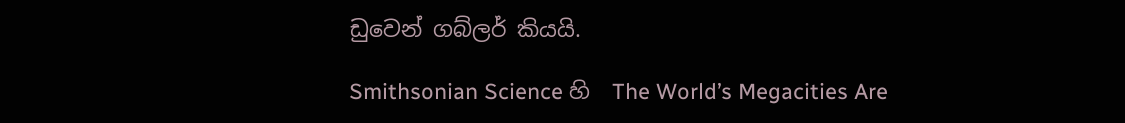ඩුවෙන් ගබ්ලර් කියයි.

Smithsonian Science හි  The World’s Megacities Are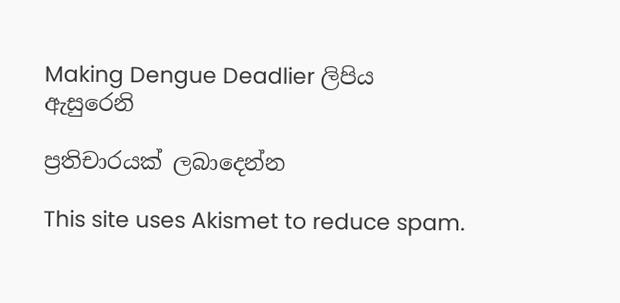Making Dengue Deadlier ලිපිය ඇසුරෙනි

ප්‍රතිචාරයක් ලබාදෙන්න

This site uses Akismet to reduce spam.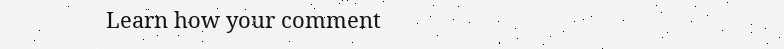Learn how your comment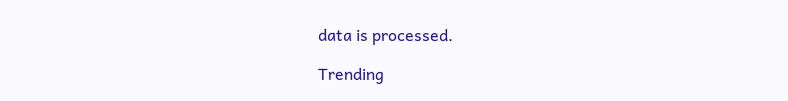data is processed.

Trending